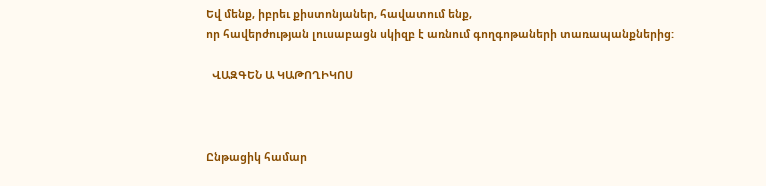Եվ մենք, իբրեւ քիստոնյաներ, հավատում ենք,
որ հավերժության լուսաբացն սկիզբ է առնում գողգոթաների տառապանքներից:

  ՎԱԶԳԵՆ Ա ԿԱԹՈՂԻԿՈՍ



Ընթացիկ համար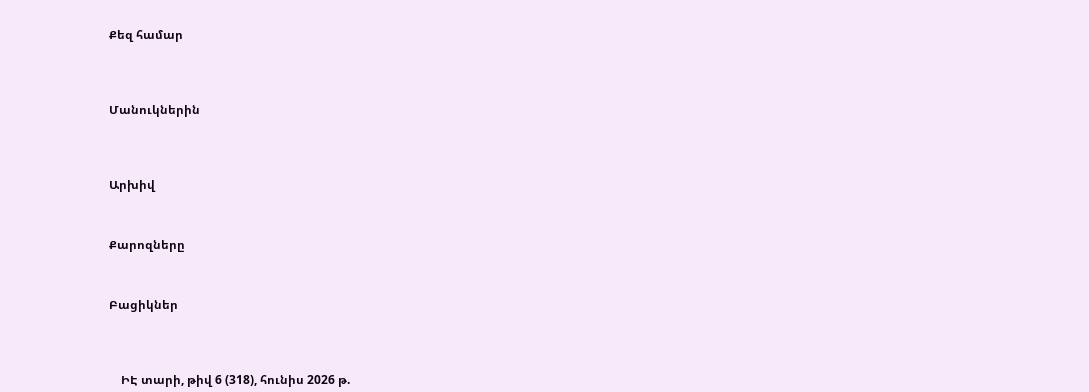Քեզ համար




Մանուկներին




Արխիվ



Քարոզները



Բացիկներ




    ԻԷ տարի, թիվ 6 (318), հունիս 2026 թ.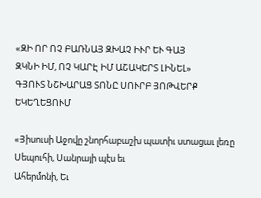«ԶԻ ՈՐ ՈՉ ԲԱՌՆԱՅ ԶԽԱՉ ԻՒՐ ԵՒ ԳԱՅ
ԶԿՆԻ ԻՄ, ՈՉ ԿԱՐԷ ԻՄ ԱՇԱԿԵՐՏ ԼԻՆԵԼ»
ԳՅՈՒՏ ՆՇԽԱՐԱՑ ՏՈՆԸ ՍՈՒՐԲ ՅՈԹՎԵՐՔ ԵԿԵՂԵՑՈՒՄ

«Յիսուսի Աջովը շնորհաբաշխ պատիւ ստացաւ լեռը Սեպուհի, Սանրայի պէս եւ
Ահերմոնի, Եւ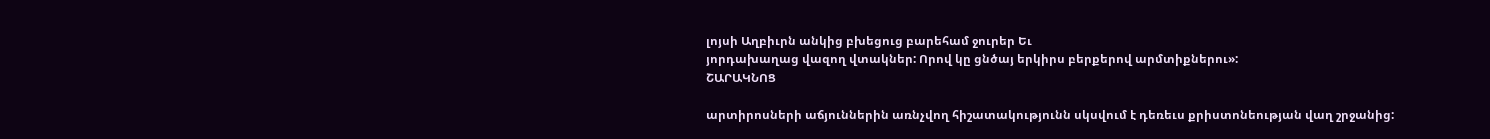լոյսի Աղբիւրն անկից բխեցուց բարեհամ ջուրեր Եւ
յորդախաղաց վազող վտակներ: Որով կը ցնծայ երկիրս բերքերով արմտիքներու»:
ՇԱՐԱԿՆՈՑ

արտիրոսների աճյուններին առնչվող հիշատակությունն սկսվում է դեռեւս քրիստոնեության վաղ շրջանից: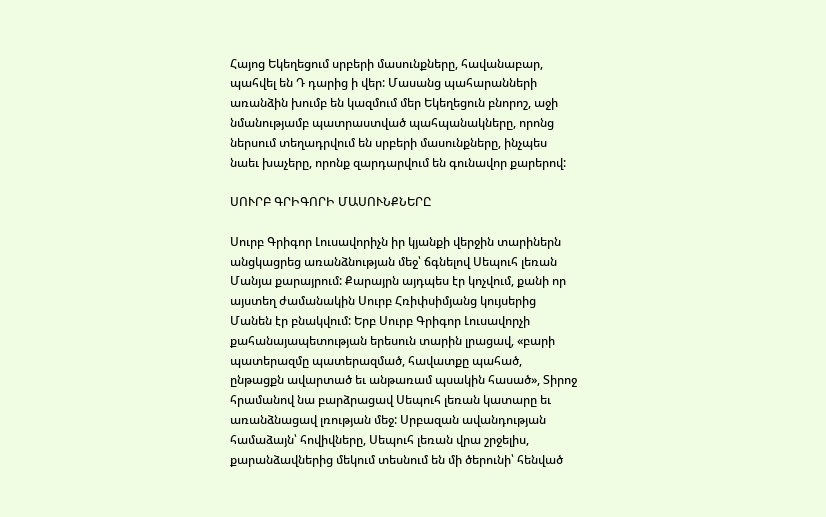Հայոց Եկեղեցում սրբերի մասունքները, հավանաբար, պահվել են Դ դարից ի վեր: Մասանց պահարանների առանձին խումբ են կազմում մեր Եկեղեցուն բնորոշ, աջի նմանությամբ պատրաստված պահպանակները, որոնց ներսում տեղադրվում են սրբերի մասունքները, ինչպես նաեւ խաչերը, որոնք զարդարվում են գունավոր քարերով:

ՍՈՒՐԲ ԳՐԻԳՈՐԻ ՄԱՍՈՒՆՔՆԵՐԸ

Սուրբ Գրիգոր Լուսավորիչն իր կյանքի վերջին տարիներն անցկացրեց առանձնության մեջ՝ ճգնելով Սեպուհ լեռան Մանյա քարայրում: Քարայրն այդպես էր կոչվում, քանի որ այստեղ ժամանակին Սուրբ Հռիփսիմյանց կույսերից Մանեն էր բնակվում: Երբ Սուրբ Գրիգոր Լուսավորչի քահանայապետության երեսուն տարին լրացավ, «բարի պատերազմը պատերազմած, հավատքը պահած, ընթացքն ավարտած եւ անթառամ պսակին հասած», Տիրոջ հրամանով նա բարձրացավ Սեպուհ լեռան կատարը եւ առանձնացավ լռության մեջ: Սրբազան ավանդության համաձայն՝ հովիվները, Սեպուհ լեռան վրա շրջելիս, քարանձավներից մեկում տեսնում են մի ծերունի՝ հենված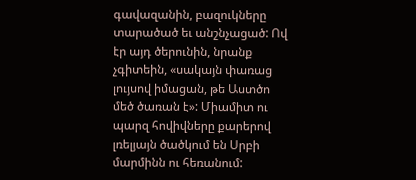գավազանին, բազուկները տարածած եւ անշնչացած: Ով էր այդ ծերունին, նրանք չգիտեին, «սակայն փառաց լույսով իմացան, թե Աստծո մեծ ծառան է»: Միամիտ ու պարզ հովիվները քարերով լռելյայն ծածկում են Սրբի մարմինն ու հեռանում: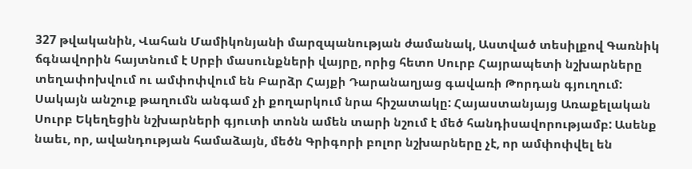327 թվականին, Վահան Մամիկոնյանի մարզպանության ժամանակ, Աստված տեսիլքով Գառնիկ ճգնավորին հայտնում է Սրբի մասունքների վայրը, որից հետո Սուրբ Հայրապետի նշխարները տեղափոխվում ու ամփոփվում են Բարձր Հայքի Դարանաղյաց գավառի Թորդան գյուղում: Սակայն անշուք թաղումն անգամ չի քողարկում նրա հիշատակը: Հայաստանյայց Առաքելական Սուրբ Եկեղեցին նշխարների գյուտի տոնն ամեն տարի նշում է մեծ հանդիսավորությամբ: Ասենք նաեւ, որ, ավանդության համաձայն, մեծն Գրիգորի բոլոր նշխարները չէ, որ ամփոփվել են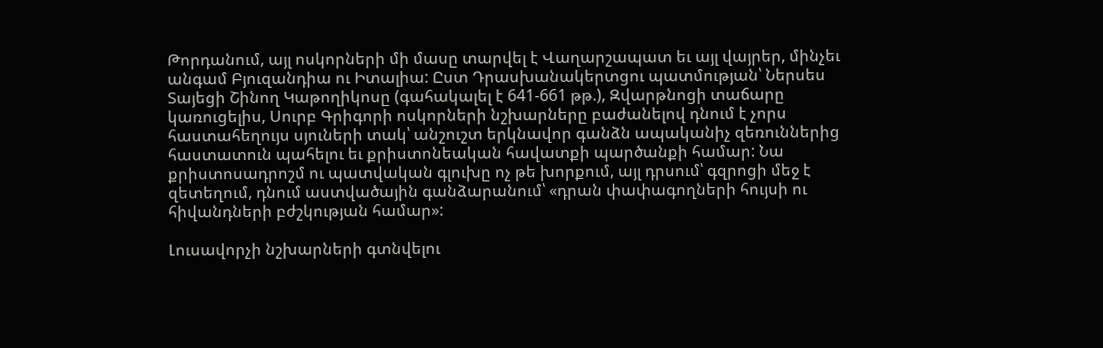Թորդանում, այլ ոսկորների մի մասը տարվել է Վաղարշապատ եւ այլ վայրեր, մինչեւ անգամ Բյուզանդիա ու Իտալիա: Ըստ Դրասխանակերտցու պատմության՝ Ներսես Տայեցի Շինող Կաթողիկոսը (գահակալել է 641-661 թթ.), Զվարթնոցի տաճարը կառուցելիս, Սուրբ Գրիգորի ոսկորների նշխարները բաժանելով դնում է չորս հաստահեղույս սյուների տակ՝ անշուշտ երկնավոր գանձն ապականիչ զեռուններից հաստատուն պահելու եւ քրիստոնեական հավատքի պարծանքի համար: Նա քրիստոսադրոշմ ու պատվական գլուխը ոչ թե խորքում, այլ դրսում՝ գզրոցի մեջ է զետեղում, դնում աստվածային գանձարանում՝ «դրան փափագողների հույսի ու հիվանդների բժշկության համար»:

Լուսավորչի նշխարների գտնվելու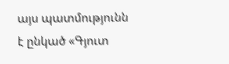այս պատմությունն է ընկած «Գյուտ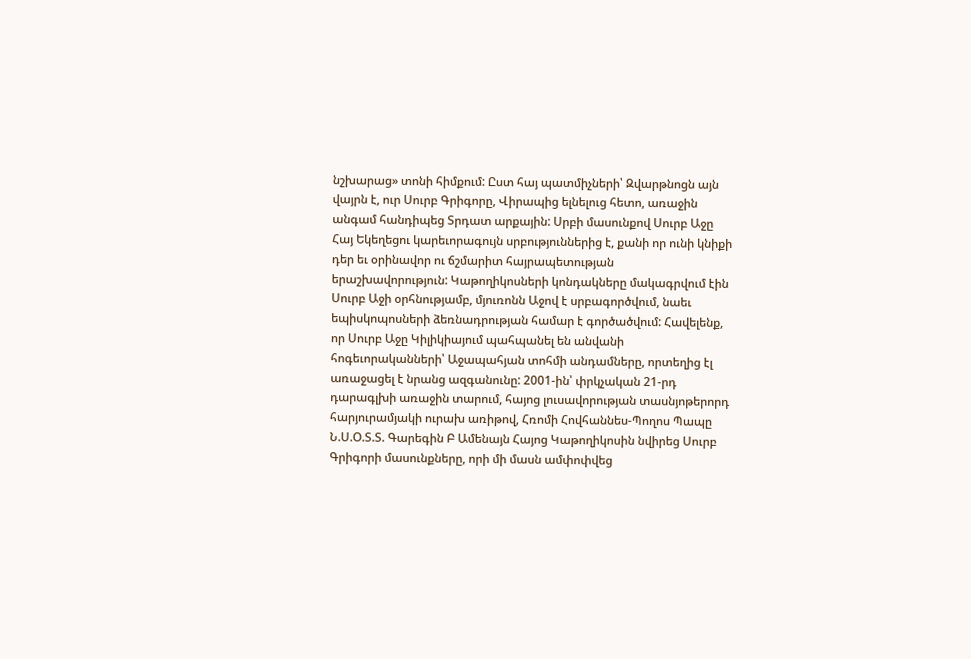նշխարաց» տոնի հիմքում: Ըստ հայ պատմիչների՝ Զվարթնոցն այն վայրն է, ուր Սուրբ Գրիգորը, Վիրապից ելնելուց հետո, առաջին անգամ հանդիպեց Տրդատ արքային: Սրբի մասունքով Սուրբ Աջը Հայ Եկեղեցու կարեւորագույն սրբություններից է, քանի որ ունի կնիքի դեր եւ օրինավոր ու ճշմարիտ հայրապետության երաշխավորություն: Կաթողիկոսների կոնդակները մակագրվում էին Սուրբ Աջի օրհնությամբ, մյուռոնն Աջով է սրբագործվում, նաեւ եպիսկոպոսների ձեռնադրության համար է գործածվում: Հավելենք, որ Սուրբ Աջը Կիլիկիայում պահպանել են անվանի հոգեւորականների՝ Աջապահյան տոհմի անդամները, որտեղից էլ առաջացել է նրանց ազգանունը: 2001-ին՝ փրկչական 21-րդ դարագլխի առաջին տարում, հայոց լուսավորության տասնյոթերորդ հարյուրամյակի ուրախ առիթով, Հռոմի Հովհաննես-Պողոս Պապը Ն.Ս.Օ.Տ.Տ. Գարեգին Բ Ամենայն Հայոց Կաթողիկոսին նվիրեց Սուրբ Գրիգորի մասունքները, որի մի մասն ամփոփվեց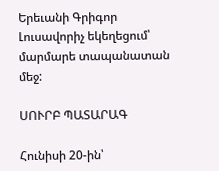Երեւանի Գրիգոր Լուսավորիչ եկեղեցում՝ մարմարե տապանատան մեջ:

ՍՈՒՐԲ ՊԱՏԱՐԱԳ

Հունիսի 20-ին՝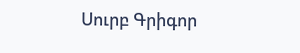Սուրբ Գրիգոր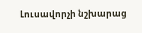Լուսավորչի նշխարաց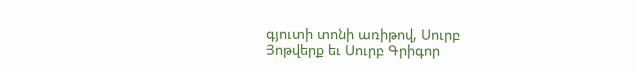գյուտի տոնի առիթով, Սուրբ Յոթվերք եւ Սուրբ Գրիգոր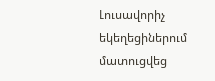Լուսավորիչ եկեղեցիներում մատուցվեց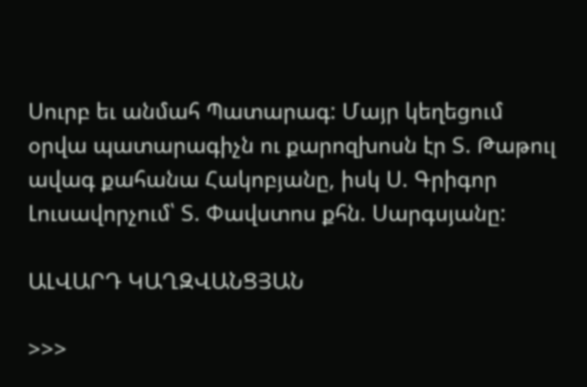Սուրբ եւ անմահ Պատարագ: Մայր կեղեցում օրվա պատարագիչն ու քարոզխոսն էր Տ. Թաթուլ ավագ քահանա Հակոբյանը, իսկ Ս. Գրիգոր Լուսավորչում՝ Տ. Փավստոս քհն. Սարգսյանը:

ԱԼՎԱՐԴ ԿԱՂԶՎԱՆՑՅԱՆ

>>>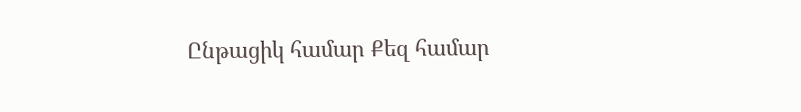Ընթացիկ համար Քեզ համար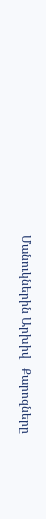Մանուկներին Արխիվ   Քարոզները